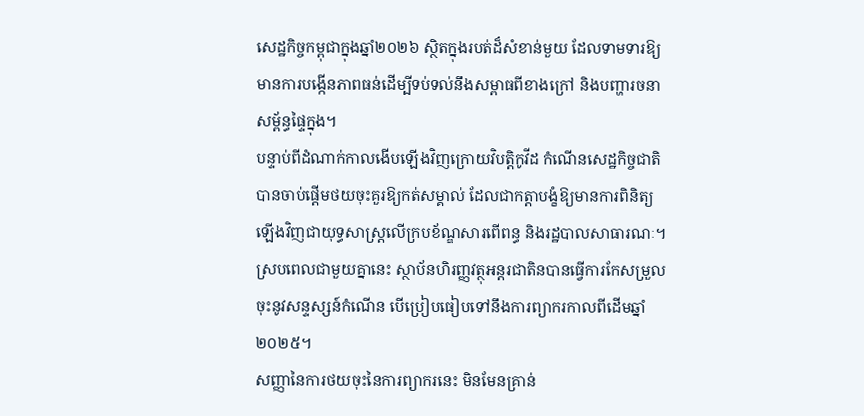សេដ្ឋកិច្ចកម្ពុជាក្នុងឆ្នាំ២០២៦ ស្ថិតក្នុងរបត់ដ៏សំខាន់មួយ ដែលទាមទារឱ្យមានការបង្កើនភាពធន់ដើម្បីទប់ទល់នឹងសម្ពាធពីខាងក្រៅ និងបញ្ហារចនាសម្ព័ន្ធផ្ទៃក្នុង។
បន្ទាប់ពីដំណាក់កាលងើបឡើងវិញក្រោយវិបត្តិកូវីដ កំណើនសេដ្ឋកិច្ចជាតិបានចាប់ផ្តើមថយចុះគួរឱ្យកត់សម្គាល់ ដែលជាកត្តាបង្ខំឱ្យមានការពិនិត្យឡើងវិញជាយុទ្ធសាស្ត្រលើក្របខ័ណ្ឌសារពើពន្ធ និងរដ្ឋបាលសាធារណៈ។
ស្របពេលជាមួយគ្នានេះ ស្ថាប័នហិរញ្ញវត្ថុអន្តរជាតិនបានធ្វើការកែសម្រួលចុះនូវសន្ទស្សន៍កំណើន បើប្រៀបធៀបទៅនឹងការព្យាករកាលពីដើមឆ្នាំ២០២៥។
សញ្ញានៃការថយចុះនៃការព្យាករនេះ មិនមែនគ្រាន់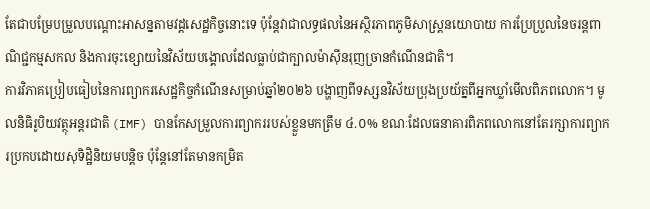តែជាបម្រែបម្រួលបណ្តោះអាសន្នតាមវដ្តសេដ្ឋកិច្ចនោះទេ ប៉ុន្តែវាជាលទ្ធផលនៃអស្ថិរភាពភូមិសាស្ត្រនយោបាយ ការប្រែប្រួលនៃចរន្តពាណិជ្ជកម្មសកល និងការចុះខ្សោយនៃវិស័យបង្គោលដែលធ្លាប់ជាក្បាលម៉ាស៊ីនរុញច្រានកំណើនជាតិ។
ការវិភាគប្រៀបធៀបនៃការព្យាករសេដ្ឋកិច្ចកំណើនសម្រាប់ឆ្នាំ២០២៦ បង្ហាញពីទស្សនវិស័យប្រុងប្រយ័ត្នពីអ្នកឃ្លាំមើលពិភពលោក។ មូលនិធិរូបិយវត្ថុអន្តរជាតិ (IMF) បានកែសម្រួលការព្យាកររបស់ខ្លួនមកត្រឹម ៤.០% ខណៈដែលធនាគារពិភពលោកនៅតែរក្សាការព្យាករប្រកបដោយសុទិដ្ឋិនិយមបន្តិច ប៉ុន្តែនៅតែមានកម្រិត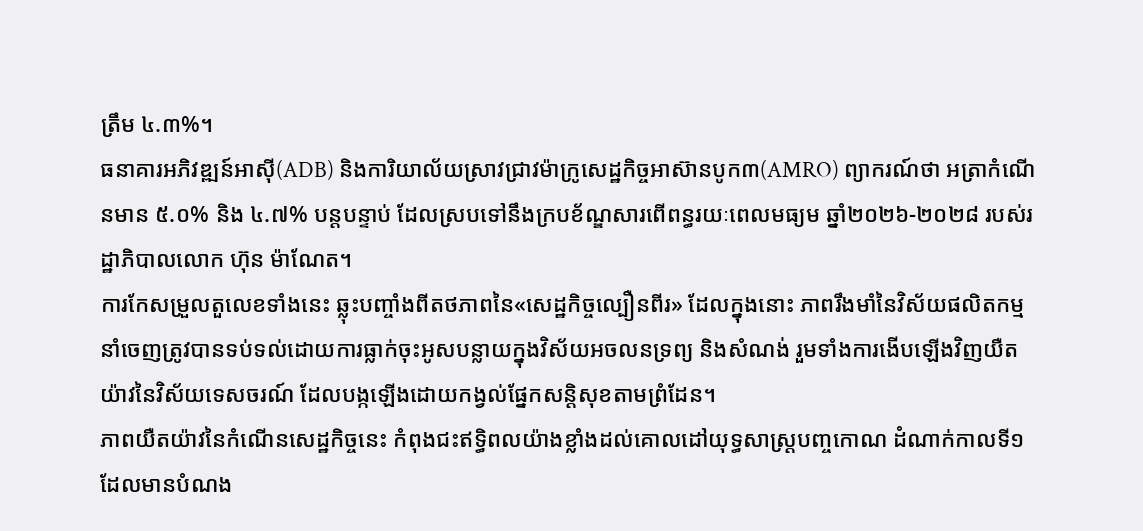ត្រឹម ៤.៣%។
ធនាគារអភិវឌ្ឍន៍អាស៊ី(ADB) និងការិយាល័យស្រាវជ្រាវម៉ាក្រូសេដ្ឋកិច្ចអាស៊ានបូក៣(AMRO) ព្យាករណ៍ថា អត្រាកំណើនមាន ៥.០% និង ៤.៧% បន្តបន្ទាប់ ដែលស្របទៅនឹងក្របខ័ណ្ឌសារពើពន្ធរយៈពេលមធ្យម ឆ្នាំ២០២៦-២០២៨ របស់រដ្ឋាភិបាលលោក ហ៊ុន ម៉ាណែត។
ការកែសម្រួលតួលេខទាំងនេះ ឆ្លុះបញ្ចាំងពីតថភាពនៃ«សេដ្ឋកិច្ចល្បឿនពីរ» ដែលក្នុងនោះ ភាពរឹងមាំនៃវិស័យផលិតកម្មនាំចេញត្រូវបានទប់ទល់ដោយការធ្លាក់ចុះអូសបន្លាយក្នុងវិស័យអចលនទ្រព្យ និងសំណង់ រួមទាំងការងើបឡើងវិញយឺតយ៉ាវនៃវិស័យទេសចរណ៍ ដែលបង្កឡើងដោយកង្វល់ផ្នែកសន្តិសុខតាមព្រំដែន។
ភាពយឺតយ៉ាវនៃកំណើនសេដ្ឋកិច្ចនេះ កំពុងជះឥទ្ធិពលយ៉ាងខ្លាំងដល់គោលដៅយុទ្ធសាស្ត្របញ្ចកោណ ដំណាក់កាលទី១ ដែលមានបំណង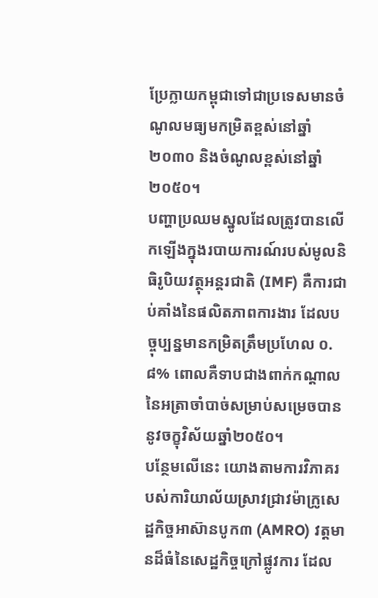ប្រែក្លាយកម្ពុជាទៅជាប្រទេសមានចំណូលមធ្យមកម្រិតខ្ពស់នៅឆ្នាំ ២០៣០ និងចំណូលខ្ពស់នៅឆ្នាំ២០៥០។
បញ្ហាប្រឈមស្នូលដែលត្រូវបានលើកឡើងក្នុងរបាយការណ៍របស់មូលនិធិរូបិយវត្ថុអន្តរជាតិ (IMF) គឺការជាប់គាំងនៃផលិតភាពការងារ ដែលបច្ចុប្បន្នមានកម្រិតត្រឹមប្រហែល ០.៨% ពោលគឺទាបជាងពាក់កណ្តាលនៃអត្រាចាំបាច់សម្រាប់សម្រេចបាននូវចក្ខុវិស័យឆ្នាំ២០៥០។
បន្ថែមលើនេះ យោងតាមការវិភាគរបស់ការិយាល័យស្រាវជ្រាវម៉ាក្រូសេដ្ឋកិច្ចអាស៊ានបូក៣ (AMRO) វត្តមានដ៏ធំនៃសេដ្ឋកិច្ចក្រៅផ្លូវការ ដែល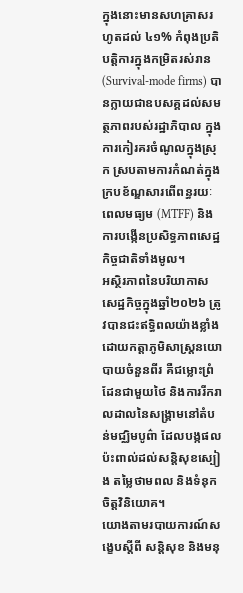ក្នុងនោះមានសហគ្រាសរហូតដល់ ៤១% កំពុងប្រតិបត្តិការក្នុងកម្រិតរស់រាន (Survival-mode firms) បានក្លាយជាឧបសគ្គដល់សមត្ថភាពរបស់រដ្ឋាភិបាល ក្នុងការកៀរគរចំណូលក្នុងស្រុក ស្របតាមការកំណត់ក្នុងក្របខ័ណ្ឌសារពើពន្ធរយៈពេលមធ្យម (MTFF) និងការបង្កើនប្រសិទ្ធភាពសេដ្ឋកិច្ចជាតិទាំងមូល។
អស្ថិរភាពនៃបរិយាកាសសេដ្ឋកិច្ចក្នុងឆ្នាំ២០២៦ ត្រូវបានជះឥទ្ធិពលយ៉ាងខ្លាំងដោយកត្តាភូមិសាស្ត្រនយោបាយចំនួនពីរ គឺជម្លោះព្រំដែនជាមួយថៃ និងការរីករាលដាលនៃសង្គ្រាមនៅតំបន់មជ្ឈិមបូព៌ា ដែលបង្កផលប៉ះពាល់ដល់សន្តិសុខស្បៀង តម្លៃថាមពល និងទំនុកចិត្តវិនិយោគ។
យោងតាមរបាយការណ៍សង្ខេបស្តីពី សន្តិសុខ និងមនុ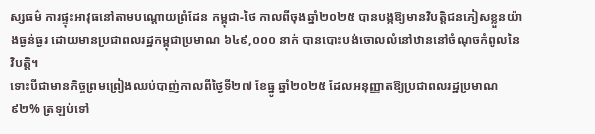ស្សធម៌ ការផ្ទុះអាវុធនៅតាមបណ្តោយព្រំដែន កម្ពុជា-ថៃ កាលពីចុងឆ្នាំ២០២៥ បានបង្កឱ្យមានវិបត្តិជនភៀសខ្លួនយ៉ាងធ្ងន់ធ្ងរ ដោយមានប្រជាពលរដ្ឋកម្ពុជាប្រមាណ ៦៤៩,០០០ នាក់ បានបោះបង់ចោលលំនៅឋាននៅចំណុចកំពូលនៃវិបត្តិ។
ទោះបីជាមានកិច្ចព្រមព្រៀងឈប់បាញ់កាលពីថ្ងៃទី២៧ ខែធ្នូ ឆ្នាំ២០២៥ ដែលអនុញ្ញាតឱ្យប្រជាពលរដ្ឋប្រមាណ ៩២% ត្រឡប់ទៅ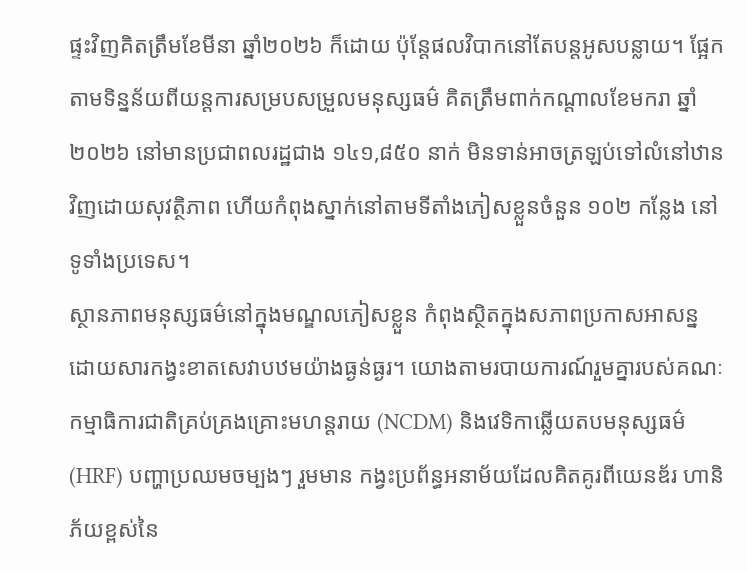ផ្ទះវិញគិតត្រឹមខែមីនា ឆ្នាំ២០២៦ ក៏ដោយ ប៉ុន្តែផលវិបាកនៅតែបន្តអូសបន្លាយ។ ផ្អែកតាមទិន្នន័យពីយន្តការសម្របសម្រួលមនុស្សធម៌ គិតត្រឹមពាក់កណ្តាលខែមករា ឆ្នាំ២០២៦ នៅមានប្រជាពលរដ្ឋជាង ១៤១,៨៥០ នាក់ មិនទាន់អាចត្រឡប់ទៅលំនៅឋានវិញដោយសុវត្ថិភាព ហើយកំពុងស្នាក់នៅតាមទីតាំងភៀសខ្លួនចំនួន ១០២ កន្លែង នៅទូទាំងប្រទេស។
ស្ថានភាពមនុស្សធម៌នៅក្នុងមណ្ឌលភៀសខ្លួន កំពុងស្ថិតក្នុងសភាពប្រកាសអាសន្ន ដោយសារកង្វះខាតសេវាបឋមយ៉ាងធ្ងន់ធ្ងរ។ យោងតាមរបាយការណ៍រួមគ្នារបស់គណៈកម្មាធិការជាតិគ្រប់គ្រងគ្រោះមហន្តរាយ (NCDM) និងវេទិកាឆ្លើយតបមនុស្សធម៌ (HRF) បញ្ហាប្រឈមចម្បងៗ រួមមាន កង្វះប្រព័ន្ធអនាម័យដែលគិតគូរពីយេនឌ័រ ហានិភ័យខ្ពស់នៃ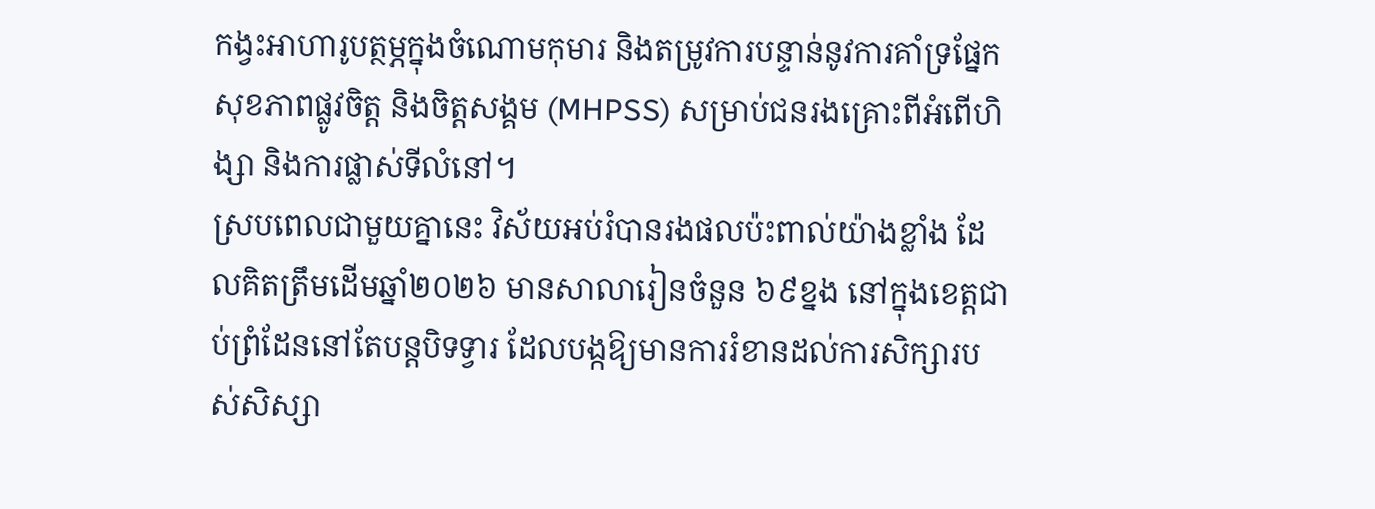កង្វះអាហារូបត្ថម្ភក្នុងចំណោមកុមារ និងតម្រូវការបន្ទាន់នូវការគាំទ្រផ្នែកសុខភាពផ្លូវចិត្ត និងចិត្តសង្គម (MHPSS) សម្រាប់ជនរងគ្រោះពីអំពើហិង្សា និងការផ្លាស់ទីលំនៅ។
ស្របពេលជាមួយគ្នានេះ វិស័យអប់រំបានរងផលប៉ះពាល់យ៉ាងខ្លាំង ដែលគិតត្រឹមដើមឆ្នាំ២០២៦ មានសាលារៀនចំនួន ៦៩ខ្នង នៅក្នុងខេត្តជាប់ព្រំដែននៅតែបន្តបិទទ្វារ ដែលបង្កឱ្យមានការរំខានដល់ការសិក្សារបស់សិស្សា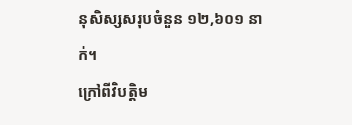នុសិស្សសរុបចំនួន ១២,៦០១ នាក់។
ក្រៅពីវិបត្តិម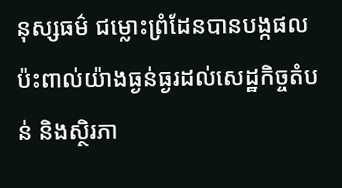នុស្សធម៌ ជម្លោះព្រំដែនបានបង្កផលប៉ះពាល់យ៉ាងធ្ងន់ធ្ងរដល់សេដ្ឋកិច្ចតំបន់ និងស្ថិរភា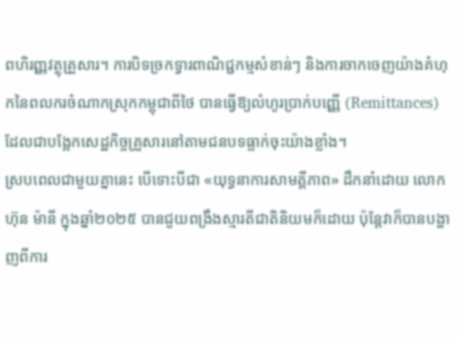ពហិរញ្ញវត្ថុគ្រួសារ។ ការបិទច្រកទ្វារពាណិជ្ជកម្មសំខាន់ៗ និងការចាកចេញយ៉ាងគំហុកនៃពលករចំណាកស្រុកកម្ពុជាពីថៃ បានធ្វើឱ្យលំហូរប្រាក់បញ្ញើ (Remittances) ដែលជាបង្អែកសេដ្ឋកិច្ចគ្រួសារនៅតាមជនបទធ្លាក់ចុះយ៉ាងខ្លាំង។
ស្របពេលជាមួយគ្នានេះ បើទោះបីជា «យុទ្ធនាការសាមគ្គីភាព» ដឹកនាំដោយ លោក ហ៊ុន ម៉ានី ក្នុងឆ្នាំ២០២៥ បានជួយពង្រឹងស្មារតីជាតិនិយមក៏ដោយ ប៉ុន្តែវាក៏បានបង្ហាញពីការ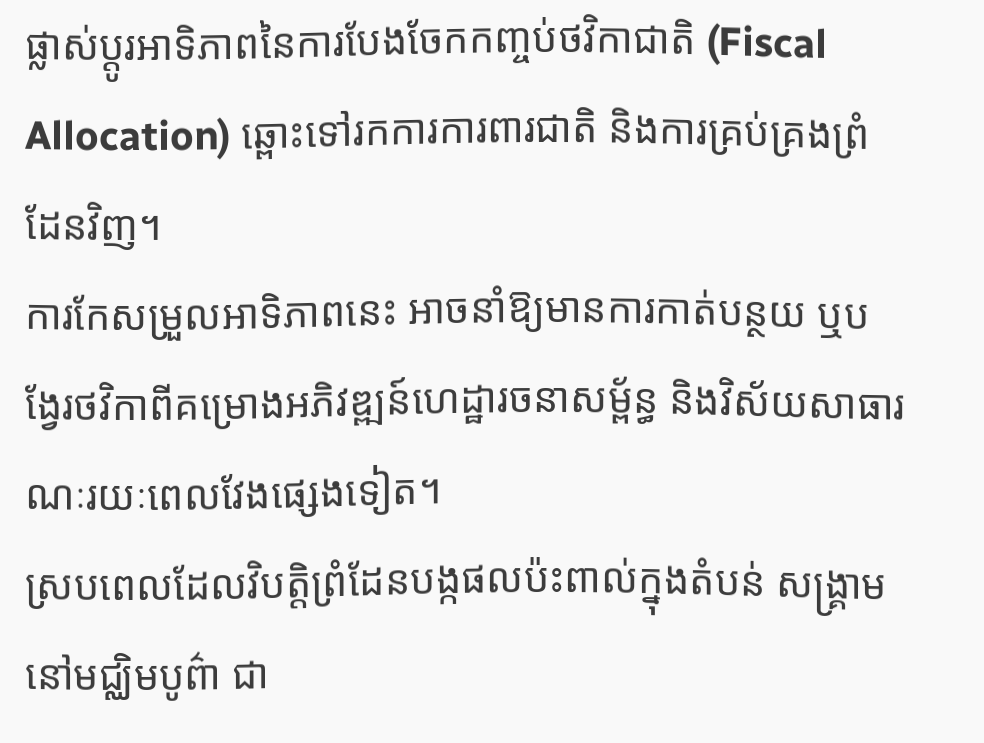ផ្លាស់ប្តូរអាទិភាពនៃការបែងចែកកញ្ចប់ថវិកាជាតិ (Fiscal Allocation) ឆ្ពោះទៅរកការការពារជាតិ និងការគ្រប់គ្រងព្រំដែនវិញ។
ការកែសម្រួលអាទិភាពនេះ អាចនាំឱ្យមានការកាត់បន្ថយ ឬបង្វែរថវិកាពីគម្រោងអភិវឌ្ឍន៍ហេដ្ឋារចនាសម្ព័ន្ធ និងវិស័យសាធារណៈរយៈពេលវែងផ្សេងទៀត។
ស្របពេលដែលវិបត្តិព្រំដែនបង្កផលប៉ះពាល់ក្នុងតំបន់ សង្គ្រាមនៅមជ្ឈិមបូព៌ា ជា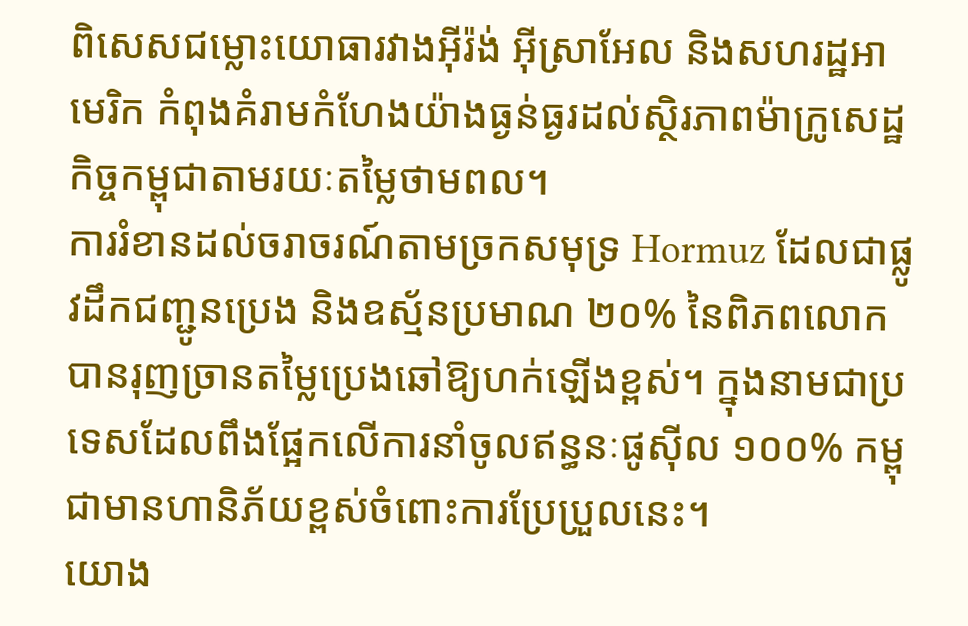ពិសេសជម្លោះយោធារវាងអ៊ីរ៉ង់ អ៊ីស្រាអែល និងសហរដ្ឋអាមេរិក កំពុងគំរាមកំហែងយ៉ាងធ្ងន់ធ្ងរដល់ស្ថិរភាពម៉ាក្រូសេដ្ឋកិច្ចកម្ពុជាតាមរយៈតម្លៃថាមពល។
ការរំខានដល់ចរាចរណ៍តាមច្រកសមុទ្រ Hormuz ដែលជាផ្លូវដឹកជញ្ជូនប្រេង និងឧស្ម័នប្រមាណ ២០% នៃពិភពលោក បានរុញច្រានតម្លៃប្រេងឆៅឱ្យហក់ឡើងខ្ពស់។ ក្នុងនាមជាប្រទេសដែលពឹងផ្អែកលើការនាំចូលឥន្ធនៈផូស៊ីល ១០០% កម្ពុជាមានហានិភ័យខ្ពស់ចំពោះការប្រែប្រួលនេះ។
យោង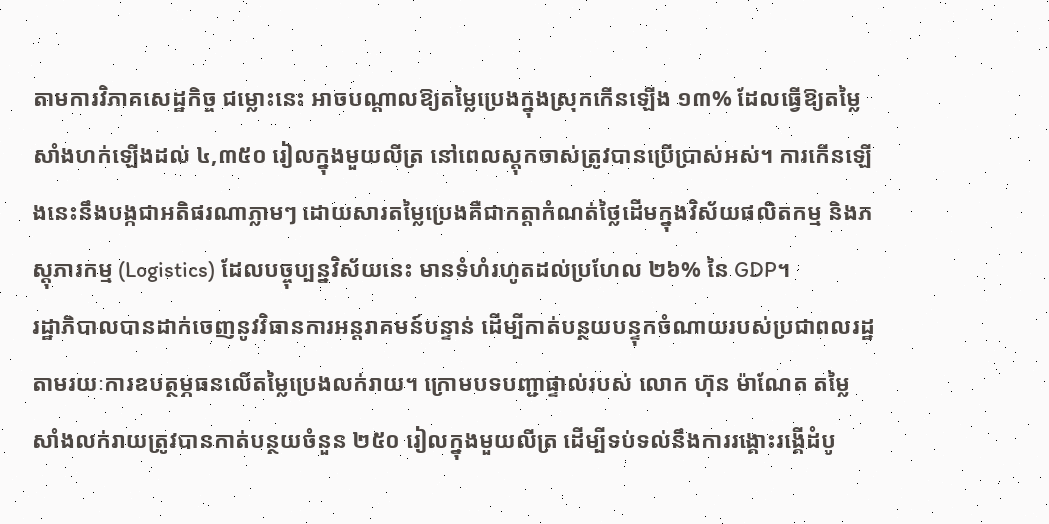តាមការវិភាគសេដ្ឋកិច្ច ជម្លោះនេះ អាចបណ្តាលឱ្យតម្លៃប្រេងក្នុងស្រុកកើនឡើង ១៣% ដែលធ្វើឱ្យតម្លៃសាំងហក់ឡើងដល់ ៤,៣៥០ រៀលក្នុងមួយលីត្រ នៅពេលស្តុកចាស់ត្រូវបានប្រើប្រាស់អស់។ ការកើនឡើងនេះនឹងបង្កជាអតិផរណាភ្លាមៗ ដោយសារតម្លៃប្រេងគឺជាកត្តាកំណត់ថ្លៃដើមក្នុងវិស័យផលិតកម្ម និងភស្តុភារកម្ម (Logistics) ដែលបច្ចុប្បន្នវិស័យនេះ មានទំហំរហូតដល់ប្រហែល ២៦% នៃ GDP។
រដ្ឋាភិបាលបានដាក់ចេញនូវវិធានការអន្តរាគមន៍បន្ទាន់ ដើម្បីកាត់បន្ថយបន្ទុកចំណាយរបស់ប្រជាពលរដ្ឋ តាមរយៈការឧបត្ថម្ភធនលើតម្លៃប្រេងលក់រាយ។ ក្រោមបទបញ្ជាផ្ទាល់របស់ លោក ហ៊ុន ម៉ាណែត តម្លៃសាំងលក់រាយត្រូវបានកាត់បន្ថយចំនួន ២៥០ រៀលក្នុងមួយលីត្រ ដើម្បីទប់ទល់នឹងការរង្គោះរង្គើដំបូ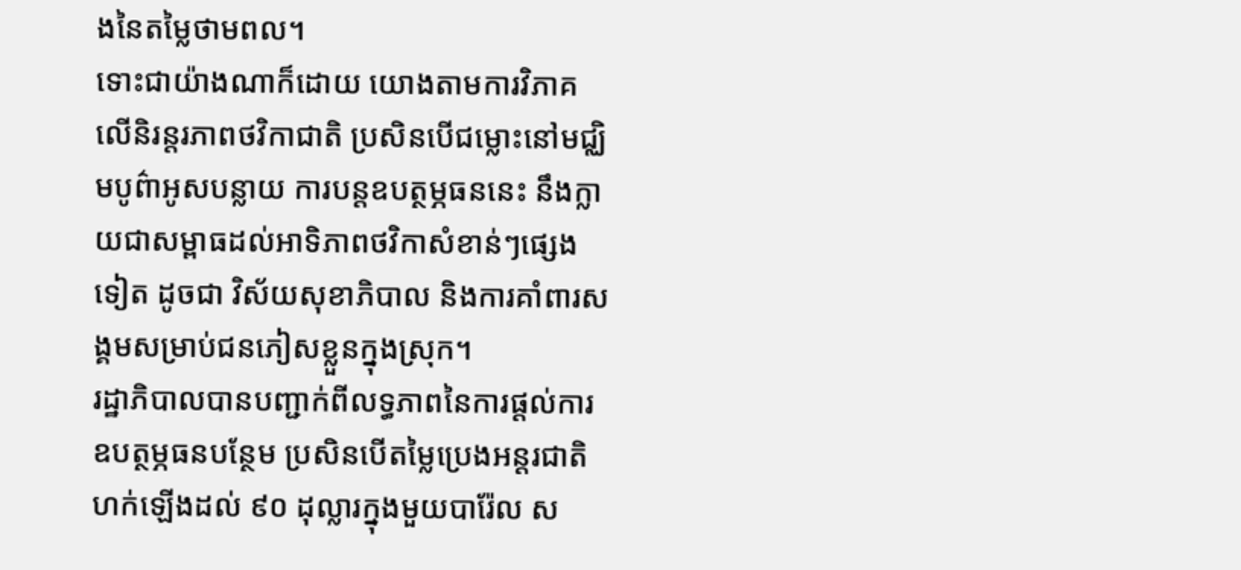ងនៃតម្លៃថាមពល។
ទោះជាយ៉ាងណាក៏ដោយ យោងតាមការវិភាគលើនិរន្តរភាពថវិកាជាតិ ប្រសិនបើជម្លោះនៅមជ្ឈិមបូព៌ាអូសបន្លាយ ការបន្តឧបត្ថម្ភធននេះ នឹងក្លាយជាសម្ពាធដល់អាទិភាពថវិកាសំខាន់ៗផ្សេងទៀត ដូចជា វិស័យសុខាភិបាល និងការគាំពារសង្គមសម្រាប់ជនភៀសខ្លួនក្នុងស្រុក។
រដ្ឋាភិបាលបានបញ្ជាក់ពីលទ្ធភាពនៃការផ្តល់ការឧបត្ថម្ភធនបន្ថែម ប្រសិនបើតម្លៃប្រេងអន្តរជាតិហក់ឡើងដល់ ៩០ ដុល្លារក្នុងមួយបារ៉ែល ស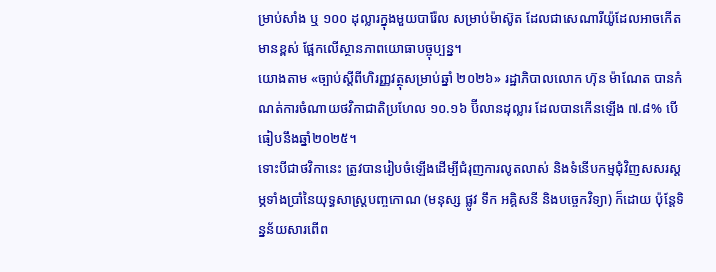ម្រាប់សាំង ឬ ១០០ ដុល្លារក្នុងមួយបារ៉ែល សម្រាប់ម៉ាស៊ូត ដែលជាសេណារីយ៉ូដែលអាចកើតមានខ្ពស់ ផ្អែកលើស្ថានភាពយោធាបច្ចុប្បន្ន។
យោងតាម «ច្បាប់ស្តីពីហិរញ្ញវត្ថុសម្រាប់ឆ្នាំ ២០២៦» រដ្ឋាភិបាលលោក ហ៊ុន ម៉ាណែត បានកំណត់ការចំណាយថវិកាជាតិប្រហែល ១០.១៦ ប៊ីលានដុល្លារ ដែលបានកើនឡើង ៧.៨% បើធៀបនឹងឆ្នាំ២០២៥។
ទោះបីជាថវិកានេះ ត្រូវបានរៀបចំឡើងដើម្បីជំរុញការលូតលាស់ និងទំនើបកម្មជុំវិញសសរស្តម្ភទាំងប្រាំនៃយុទ្ធសាស្ត្របញ្ចកោណ (មនុស្ស ផ្លូវ ទឹក អគ្គិសនី និងបច្ចេកវិទ្យា) ក៏ដោយ ប៉ុន្តែទិន្នន័យសារពើព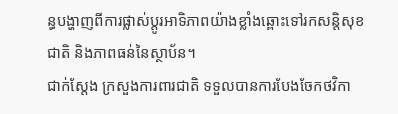ន្ធបង្ហាញពីការផ្លាស់ប្តូរអាទិភាពយ៉ាងខ្លាំងឆ្ពោះទៅរកសន្តិសុខជាតិ និងភាពធន់នៃស្ថាប័ន។
ជាក់ស្តែង ក្រសួងការពារជាតិ ទទួលបានការបែងចែកថវិកា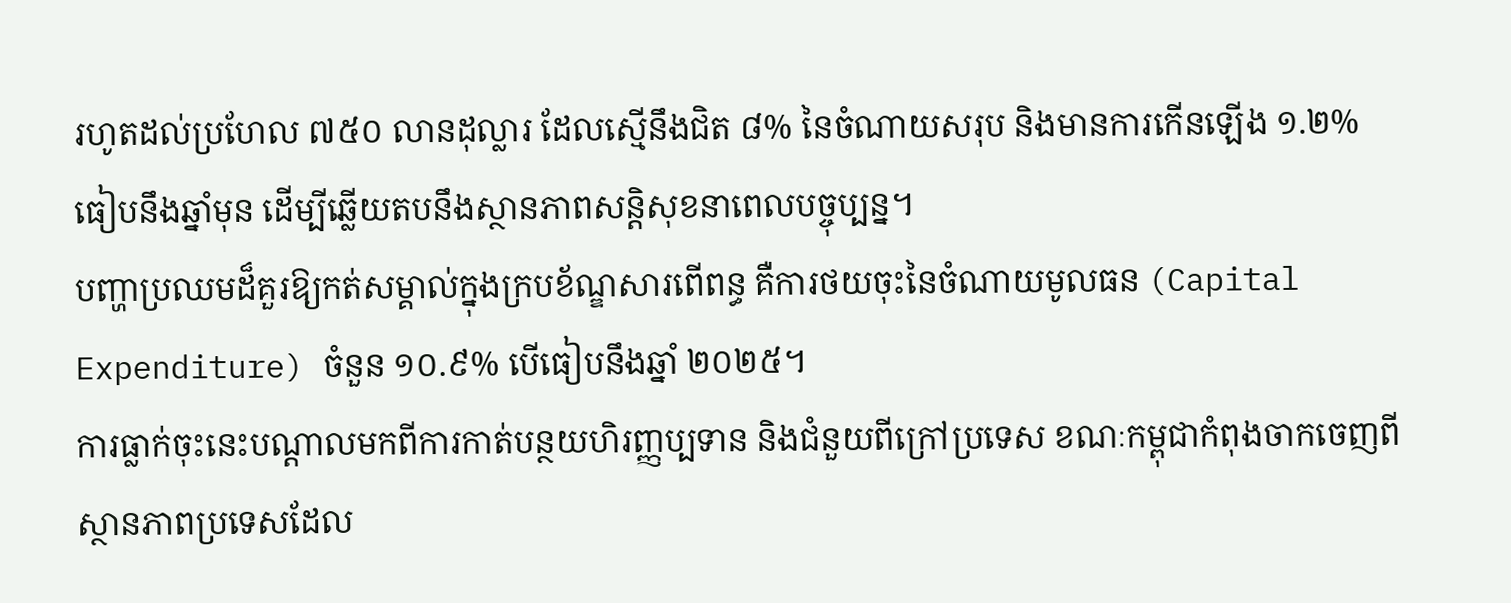រហូតដល់ប្រហែល ៧៥០ លានដុល្លារ ដែលស្មើនឹងជិត ៨% នៃចំណាយសរុប និងមានការកើនឡើង ១.២% ធៀបនឹងឆ្នាំមុន ដើម្បីឆ្លើយតបនឹងស្ថានភាពសន្តិសុខនាពេលបច្ចុប្បន្ន។
បញ្ហាប្រឈមដ៏គួរឱ្យកត់សម្គាល់ក្នុងក្របខ័ណ្ឌសារពើពន្ធ គឺការថយចុះនៃចំណាយមូលធន (Capital Expenditure) ចំនួន ១០.៩% បើធៀបនឹងឆ្នាំ ២០២៥។
ការធ្លាក់ចុះនេះបណ្តាលមកពីការកាត់បន្ថយហិរញ្ញប្បទាន និងជំនួយពីក្រៅប្រទេស ខណៈកម្ពុជាកំពុងចាកចេញពីស្ថានភាពប្រទេសដែល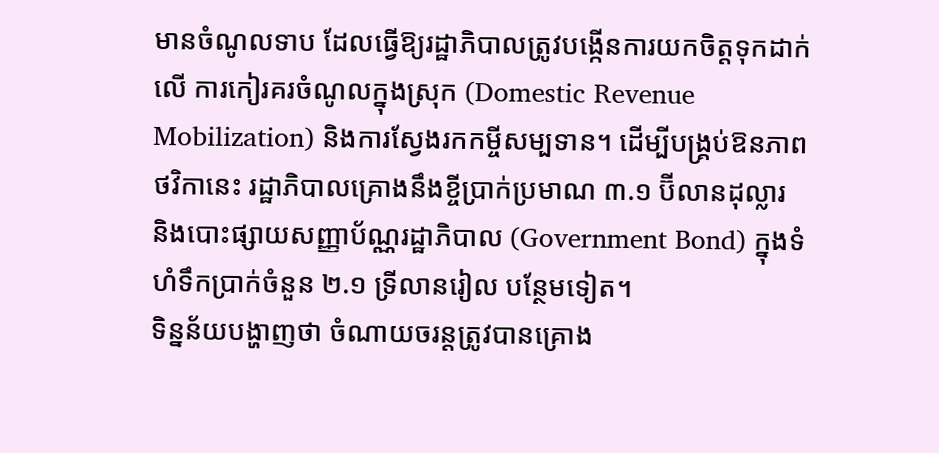មានចំណូលទាប ដែលធ្វើឱ្យរដ្ឋាភិបាលត្រូវបង្កើនការយកចិត្តទុកដាក់លើ ការកៀរគរចំណូលក្នុងស្រុក (Domestic Revenue Mobilization) និងការស្វែងរកកម្ចីសម្បទាន។ ដើម្បីបង្គ្រប់ឱនភាពថវិកានេះ រដ្ឋាភិបាលគ្រោងនឹងខ្ចីប្រាក់ប្រមាណ ៣.១ ប៊ីលានដុល្លារ និងបោះផ្សាយសញ្ញាប័ណ្ណរដ្ឋាភិបាល (Government Bond) ក្នុងទំហំទឹកប្រាក់ចំនួន ២.១ ទ្រីលានរៀល បន្ថែមទៀត។
ទិន្នន័យបង្ហាញថា ចំណាយចរន្តត្រូវបានគ្រោង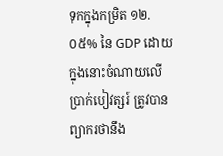ទុកក្នុងកម្រិត ១២.០៥% នៃ GDP ដោយក្នុងនោះចំណាយលើប្រាក់បៀវត្សរ៍ ត្រូវបានព្យាករថានឹង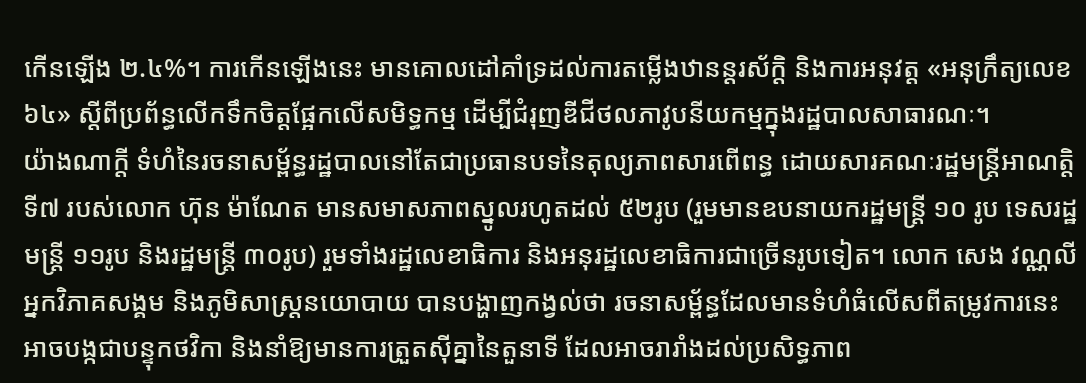កើនឡើង ២.៤%។ ការកើនឡើងនេះ មានគោលដៅគាំទ្រដល់ការតម្លើងឋានន្តរស័ក្តិ និងការអនុវត្ត «អនុក្រឹត្យលេខ ៦៤» ស្តីពីប្រព័ន្ធលើកទឹកចិត្តផ្អែកលើសមិទ្ធកម្ម ដើម្បីជំរុញឌីជីថលភាវូបនីយកម្មក្នុងរដ្ឋបាលសាធារណៈ។
យ៉ាងណាក្តី ទំហំនៃរចនាសម្ព័ន្ធរដ្ឋបាលនៅតែជាប្រធានបទនៃតុល្យភាពសារពើពន្ធ ដោយសារគណៈរដ្ឋមន្ត្រីអាណត្តិទី៧ របស់លោក ហ៊ុន ម៉ាណែត មានសមាសភាពស្នូលរហូតដល់ ៥២រូប (រួមមានឧបនាយករដ្ឋមន្ត្រី ១០ រូប ទេសរដ្ឋមន្ត្រី ១១រូប និងរដ្ឋមន្ត្រី ៣០រូប) រួមទាំងរដ្ឋលេខាធិការ និងអនុរដ្ឋលេខាធិការជាច្រើនរូបទៀត។ លោក សេង វណ្ណលី អ្នកវិភាគសង្គម និងភូមិសាស្ត្រនយោបាយ បានបង្ហាញកង្វល់ថា រចនាសម្ព័ន្ធដែលមានទំហំធំលើសពីតម្រូវការនេះ អាចបង្កជាបន្ទុកថវិកា និងនាំឱ្យមានការត្រួតស៊ីគ្នានៃតួនាទី ដែលអាចរារាំងដល់ប្រសិទ្ធភាព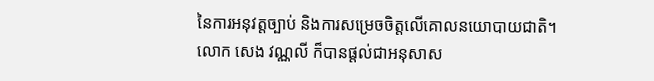នៃការអនុវត្តច្បាប់ និងការសម្រេចចិត្តលើគោលនយោបាយជាតិ។
លោក សេង វណ្ណលី ក៏បានផ្តល់ជាអនុសាស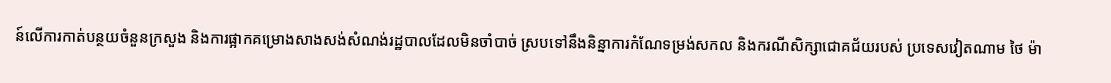ន៍លើការកាត់បន្ថយចំនួនក្រសួង និងការផ្អាកគម្រោងសាងសង់សំណង់រដ្ឋបាលដែលមិនចាំបាច់ ស្របទៅនឹងនិន្នាការកំណែទម្រង់សកល និងករណីសិក្សាជោគជ័យរបស់ ប្រទេសវៀតណាម ថៃ ម៉ា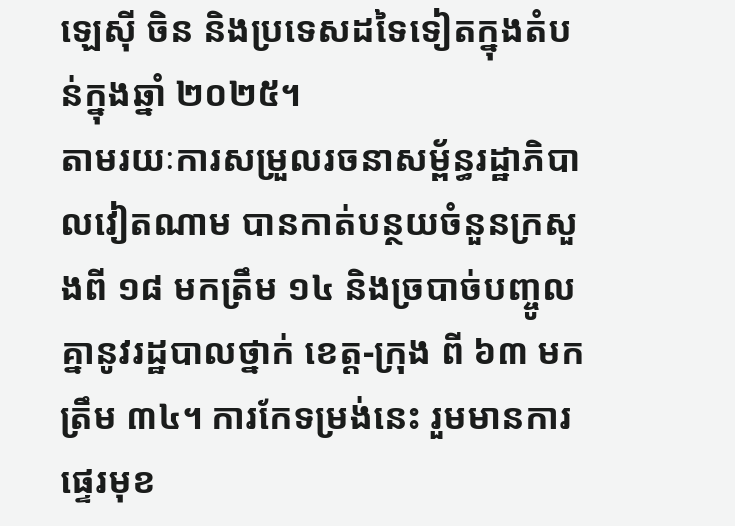ឡេស៊ី ចិន និងប្រទេសដទៃទៀតក្នុងតំបន់ក្នុងឆ្នាំ ២០២៥។
តាមរយៈការសម្រួលរចនាសម្ព័ន្ធរដ្ឋាភិបាលវៀតណាម បានកាត់បន្ថយចំនួនក្រសួងពី ១៨ មកត្រឹម ១៤ និងច្របាច់បញ្ចូលគ្នានូវរដ្ឋបាលថ្នាក់ ខេត្ត-ក្រុង ពី ៦៣ មកត្រឹម ៣៤។ ការកែទម្រង់នេះ រួមមានការផ្ទេរមុខ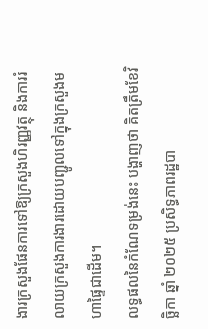ងារក្រសួងផែនការទៅឱ្យក្រសួងហិរញ្ញវត្ថុ និងការរំលាយក្រសួងការងារដោយបញ្ជូលទៅក្នុងក្រសួងមហាផ្ទៃជាដើម។
លទ្ធផលនៃកំណែទម្រង់នេះ បង្ហាញថា គិតត្រឹមខែវិច្ឆិកា ឆ្នាំ ២០២៥ ប្រសិទ្ធភាពរដ្ឋបា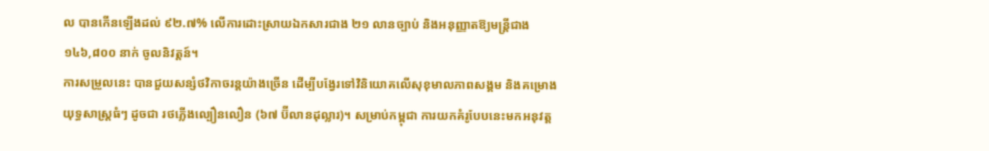ល បានកើនឡើងដល់ ៩២.៧% លើការដោះស្រាយឯកសារជាង ២១ លានច្បាប់ និងអនុញ្ញាតឱ្យមន្ត្រីជាង ១៤៦,៨០០ នាក់ ចូលនិវត្តន៍។
ការសម្រួលនេះ បានជួយសន្សំថវិកាចរន្តយ៉ាងច្រើន ដើម្បីបង្វែរទៅវិនិយោគលើសុខុមាលភាពសង្គម និងគម្រោងយុទ្ធសាស្ត្រធំៗ ដូចជា រថភ្លើងល្បឿនលឿន (៦៧ ប៊ីលានដុល្លារ)។ សម្រាប់កម្ពុជា ការយកគំរូបែបនេះមកអនុវត្ត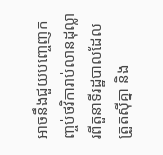អាចនឹងជួយបញ្ចេញកញ្ចប់ថវិការាប់លានដុល្លារពីតួនាទីរដ្ឋបាលដែលត្រួតស៊ីគ្នា និង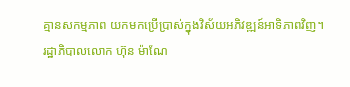គ្មានសកម្មភាព យកមកប្រើប្រាស់ក្នុងវិស័យអភិវឌ្ឍន៍អាទិភាពវិញ។
រដ្ឋាភិបាលលោក ហ៊ុន ម៉ាណែ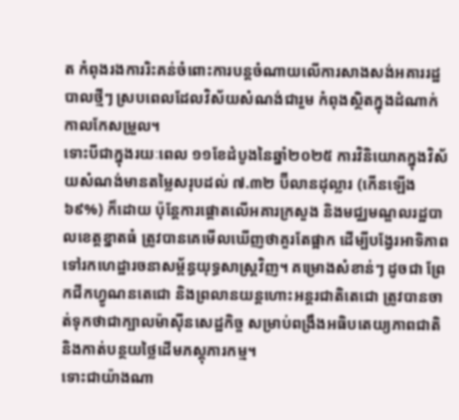ត កំពុងរងការរិះគន់ចំពោះការបន្តចំណាយលើការសាងសង់អគាររដ្ឋបាលថ្មីៗ ស្របពេលដែលវិស័យសំណង់ជារួម កំពុងស្ថិតក្នុងដំណាក់កាលកែសម្រួល។
ទោះបីជាក្នុងរយៈពេល ១១ខែដំបូងនៃឆ្នាំ២០២៥ ការវិនិយោគក្នុងវិស័យសំណង់មានតម្លៃសរុបដល់ ៧.៣២ ប៊ីលានដុល្លារ (កើនឡើង ៦៩%) ក៏ដោយ ប៉ុន្តែការផ្ដោតលើអគារក្រសួង និងមជ្ឈមណ្ឌលរដ្ឋបាលខេត្តខ្នាតធំ ត្រូវបានគេមើលឃើញថាគួរតែផ្អាក ដើម្បីបង្វែរអាទិភាពទៅរកហេដ្ឋារចនាសម្ព័ន្ធយុទ្ធសាស្ត្រវិញ។ គម្រោងសំខាន់ៗ ដូចជា ព្រែកជីកហ្វូណនតេជោ និងព្រលានយន្តហោះអន្តរជាតិតេជោ ត្រូវបានចាត់ទុកថាជាក្បាលម៉ាស៊ីនសេដ្ឋកិច្ច សម្រាប់ពង្រឹងអធិបតេយ្យភាពជាតិ និងកាត់បន្ថយថ្លៃដើមភស្តុភារកម្ម។
ទោះជាយ៉ាងណា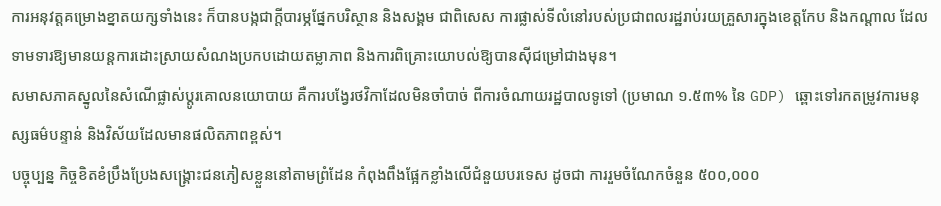ការអនុវត្តគម្រោងខ្នាតយក្សទាំងនេះ ក៏បានបង្កជាក្តីបារម្ភផ្នែកបរិស្ថាន និងសង្គម ជាពិសេស ការផ្លាស់ទីលំនៅរបស់ប្រជាពលរដ្ឋរាប់រយគ្រួសារក្នុងខេត្តកែប និងកណ្តាល ដែលទាមទារឱ្យមានយន្តការដោះស្រាយសំណងប្រកបដោយតម្លាភាព និងការពិគ្រោះយោបល់ឱ្យបានស៊ីជម្រៅជាងមុន។
សមាសភាគស្នូលនៃសំណើផ្លាស់ប្តូរគោលនយោបាយ គឺការបង្វែរថវិកាដែលមិនចាំបាច់ ពីការចំណាយរដ្ឋបាលទូទៅ (ប្រមាណ ១.៥៣% នៃ GDP) ឆ្ពោះទៅរកតម្រូវការមនុស្សធម៌បន្ទាន់ និងវិស័យដែលមានផលិតភាពខ្ពស់។
បច្ចុប្បន្ន កិច្ចខិតខំប្រឹងប្រែងសង្គ្រោះជនភៀសខ្លួននៅតាមព្រំដែន កំពុងពឹងផ្អែកខ្លាំងលើជំនួយបរទេស ដូចជា ការរួមចំណែកចំនួន ៥០០,០០០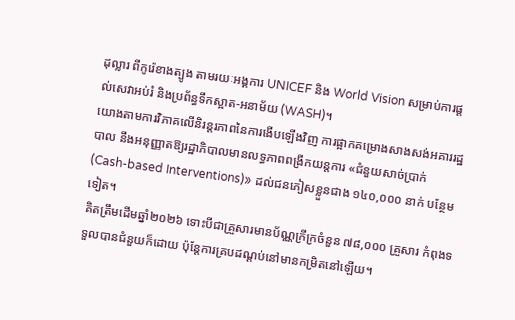ដុល្លារ ពីកូរ៉េខាងត្បូង តាមរយៈអង្គការ UNICEF និង World Vision សម្រាប់ការផ្ដល់សេវាអប់រំ និងប្រព័ន្ធទឹកស្អាត-អនាម័យ (WASH)។
យោងតាមការវិភាគលើនិរន្តរភាពនៃការងើបឡើងវិញ ការផ្អាកគម្រោងសាងសង់អគាររដ្ឋបាល នឹងអនុញ្ញាតឱ្យរដ្ឋាភិបាលមានលទ្ធភាពពង្រីកយន្តការ «ជំនួយសាច់ប្រាក់ (Cash-based Interventions)» ដល់ជនភៀសខ្លួនជាង ១៤០,០០០ នាក់ បន្ថែមទៀត។
គិតត្រឹមដើមឆ្នាំ២០២៦ ទោះបីជាគ្រួសារមានប័ណ្ណក្រីក្រចំនួន ៧៨,០០០ គ្រួសារ កំពុងទទួលបានជំនួយក៏ដោយ ប៉ុន្តែការគ្របដណ្ដប់នៅមានកម្រិតនៅឡើយ។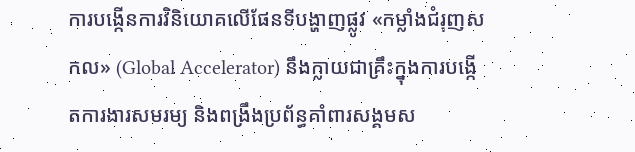ការបង្កើនការវិនិយោគលើផែនទីបង្ហាញផ្លូវ «កម្លាំងជំរុញសកល» (Global Accelerator) នឹងក្លាយជាគ្រឹះក្នុងការបង្កើតការងារសមរម្យ និងពង្រឹងប្រព័ន្ធគាំពារសង្គមស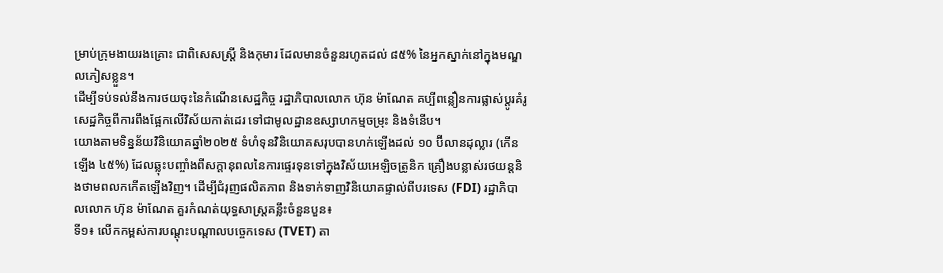ម្រាប់ក្រុមងាយរងគ្រោះ ជាពិសេសស្ត្រី និងកុមារ ដែលមានចំនួនរហូតដល់ ៨៥% នៃអ្នកស្នាក់នៅក្នុងមណ្ឌលភៀសខ្លួន។
ដើម្បីទប់ទល់នឹងការថយចុះនៃកំណើនសេដ្ឋកិច្ច រដ្ឋាភិបាលលោក ហ៊ុន ម៉ាណែត គប្បីពន្លឿនការផ្លាស់ប្តូរគំរូសេដ្ឋកិច្ចពីការពឹងផ្អែកលើវិស័យកាត់ដេរ ទៅជាមូលដ្ឋានឧស្សាហកម្មចម្រុះ និងទំនើប។
យោងតាមទិន្នន័យវិនិយោគឆ្នាំ២០២៥ ទំហំទុនវិនិយោគសរុបបានហក់ឡើងដល់ ១០ ប៊ីលានដុល្លារ (កើនឡើង ៤៥%) ដែលឆ្លុះបញ្ចាំងពីសក្តានុពលនៃការផ្ទេរទុនទៅក្នុងវិស័យអេឡិចត្រូនិក គ្រឿងបន្លាស់រថយន្តនិងថាមពលកកើតឡើងវិញ។ ដើម្បីជំរុញផលិតភាព និងទាក់ទាញវិនិយោគផ្ទាល់ពីបរទេស (FDI) រដ្ឋាភិបាលលោក ហ៊ុន ម៉ាណែត គួរកំណត់យុទ្ធសាស្ត្រគន្លឹះចំនួនបួន៖
ទី១៖ លើកកម្ពស់ការបណ្តុះបណ្តាលបច្ចេកទេស (TVET) តា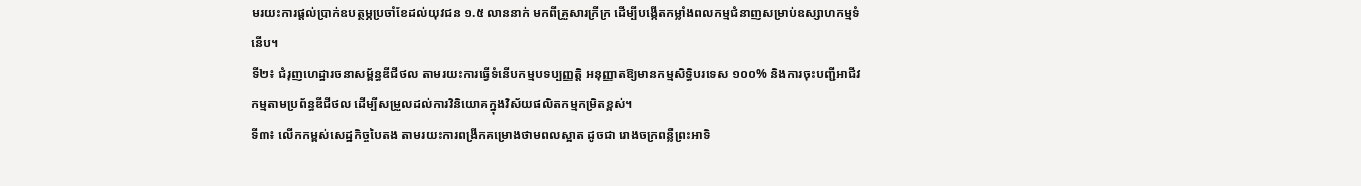មរយះការផ្តល់ប្រាក់ឧបត្ថម្ភប្រចាំខែដល់យុវជន ១.៥ លាននាក់ មកពីគ្រួសារក្រីក្រ ដើម្បីបង្កើតកម្លាំងពលកម្មជំនាញសម្រាប់ឧស្សាហកម្មទំនើប។
ទី២៖ ជំរុញហេដ្ឋារចនាសម្ព័ន្ធឌីជីថល តាមរយះការធ្វើទំនើបកម្មបទប្បញ្ញត្តិ អនុញ្ញាតឱ្យមានកម្មសិទ្ធិបរទេស ១០០% និងការចុះបញ្ជីអាជីវកម្មតាមប្រព័ន្ធឌីជីថល ដើម្បីសម្រួលដល់ការវិនិយោគក្នុងវិស័យផលិតកម្មកម្រិតខ្ពស់។
ទី៣៖ លើកកម្ពស់សេដ្ឋកិច្ចបៃតង តាមរយះការពង្រីកគម្រោងថាមពលស្អាត ដូចជា រោងចក្រពន្លឺព្រះអាទិ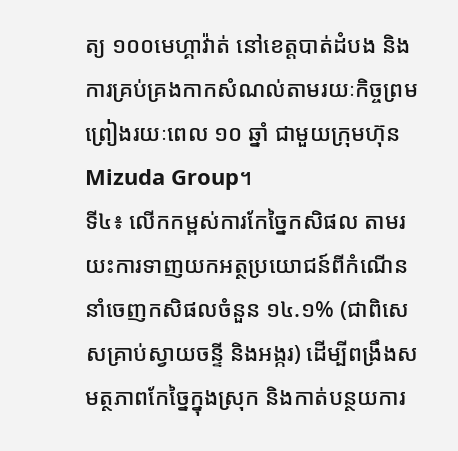ត្យ ១០០មេហ្គាវ៉ាត់ នៅខេត្តបាត់ដំបង និងការគ្រប់គ្រងកាកសំណល់តាមរយៈកិច្ចព្រមព្រៀងរយៈពេល ១០ ឆ្នាំ ជាមួយក្រុមហ៊ុន Mizuda Group។
ទី៤៖ លើកកម្ពស់ការកែច្នៃកសិផល តាមរយះការទាញយកអត្ថប្រយោជន៍ពីកំណើននាំចេញកសិផលចំនួន ១៤.១% (ជាពិសេសគ្រាប់ស្វាយចន្ទី និងអង្ករ) ដើម្បីពង្រឹងសមត្ថភាពកែច្នៃក្នុងស្រុក និងកាត់បន្ថយការ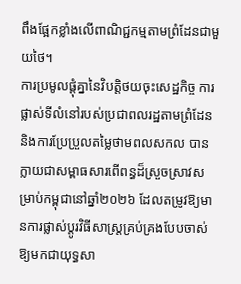ពឹងផ្អែកខ្លាំងលើពាណិជ្ជកម្មតាមព្រំដែនជាមួយថៃ។
ការប្រមូលផ្ដុំគ្នានៃវិបត្តិថយចុះសេដ្ឋកិច្ច ការផ្លាស់ទីលំនៅរបស់ប្រជាពលរដ្ឋតាមព្រំដែន និងការប្រែប្រួលតម្លៃថាមពលសកល បានក្លាយជាសម្ពាធសារពើពន្ធដ៏ស្រួចស្រាវសម្រាប់កម្ពុជានៅឆ្នាំ២០២៦ ដែលតម្រូវឱ្យមានការផ្លាស់ប្តូរវិធីសាស្ត្រគ្រប់គ្រងបែបចាស់ឱ្យមកជាយុទ្ធសា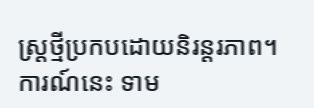ស្ត្រថ្មីប្រកបដោយនិរន្តរភាព។ ការណ៍នេះ ទាម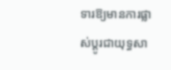ទារឱ្យមានការផ្លាស់ប្តូរជាយុទ្ធសា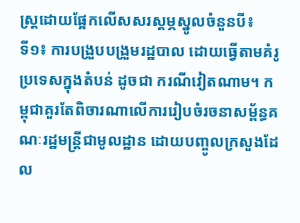ស្ត្រដោយផ្អែកលើសសរស្តម្ភស្នូលចំនួនបី៖
ទី១៖ ការបង្រួបបង្រួមរដ្ឋបាល ដោយធ្វើតាមគំរូប្រទេសក្នុងតំបន់ ដូចជា ករណីវៀតណាម។ កម្ពុជាគួរតែពិចារណាលើការរៀបចំរចនាសម្ព័ន្ធគណៈរដ្ឋមន្ត្រីជាមូលដ្ឋាន ដោយបញ្ចូលក្រសួងដែល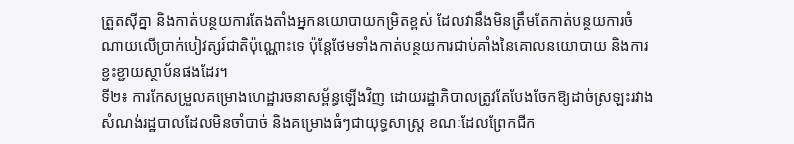ត្រួតស៊ីគ្នា និងកាត់បន្ថយការតែងតាំងអ្នកនយោបាយកម្រិតខ្ពស់ ដែលវានឹងមិនត្រឹមតែកាត់បន្ថយការចំណាយលើប្រាក់បៀវត្សរ៍ជាតិប៉ុណ្ណោះទេ ប៉ុន្តែថែមទាំងកាត់បន្ថយការជាប់គាំងនៃគោលនយោបាយ និងការខ្ជះខ្ជាយស្ថាប័នផងដែរ។
ទី២៖ ការកែសម្រួលគម្រោងហេដ្ឋារចនាសម្ព័ន្ធឡើងវិញ ដោយរដ្ឋាភិបាលត្រូវតែបែងចែកឱ្យដាច់ស្រឡះរវាងសំណង់រដ្ឋបាលដែលមិនចាំបាច់ និងគម្រោងធំៗជាយុទ្ធសាស្ត្រ ខណៈដែលព្រែកជីក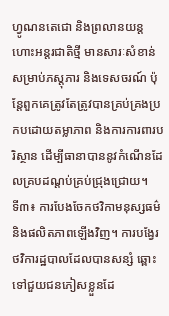ហ្វូណនតេជោ និងព្រលានយន្តហោះអន្តរជាតិថ្មី មានសារៈសំខាន់សម្រាប់ភស្តុភារ និងទេសចរណ៍ ប៉ុន្តែពួកគេត្រូវតែត្រូវបានគ្រប់គ្រងប្រកបដោយតម្លាភាព និងការការពារបរិស្ថាន ដើម្បីធានាបាននូវកំណើនដែលគ្របដណ្តប់គ្រប់ជ្រុងជ្រោយ។
ទី៣៖ ការបែងចែកថវិកាមនុស្សធម៌ និងផលិតភាពឡើងវិញ។ ការបង្វែរថវិការដ្ឋបាលដែលបានសន្សំ ឆ្ពោះទៅជួយជនភៀសខ្លួនដែ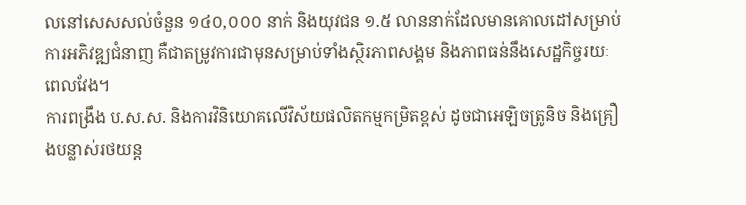លនៅសេសសល់ចំនួន ១៤០,០០០ នាក់ និងយុវជន ១.៥ លាននាក់ដែលមានគោលដៅសម្រាប់ការអភិវឌ្ឍជំនាញ គឺជាតម្រូវការជាមុនសម្រាប់ទាំងស្ថិរភាពសង្គម និងភាពធន់នឹងសេដ្ឋកិច្ចរយៈពេលវែង។
ការពង្រឹង ប.ស.ស. និងការវិនិយោគលើវិស័យផលិតកម្មកម្រិតខ្ពស់ ដូចជាអេឡិចត្រូនិច និងគ្រឿងបន្លាស់រថយន្ត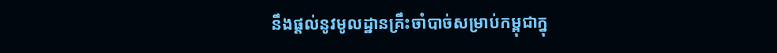នឹងផ្តល់នូវមូលដ្ឋានគ្រឹះចាំបាច់សម្រាប់កម្ពុជាក្នុ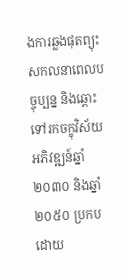ងការឆ្លងផុតព្យុះសកលនាពេលបច្ចុប្បន្ន និងឆ្ពោះទៅរកចក្ខុវិស័យអភិវឌ្ឍន៍ឆ្នាំ២០៣០ និងឆ្នាំ២០៥០ ប្រកបដោយ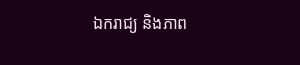ឯករាជ្យ និងភាព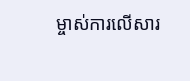ម្ចាស់ការលើសារ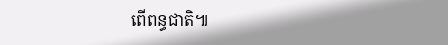ពើពន្ធជាតិ៕